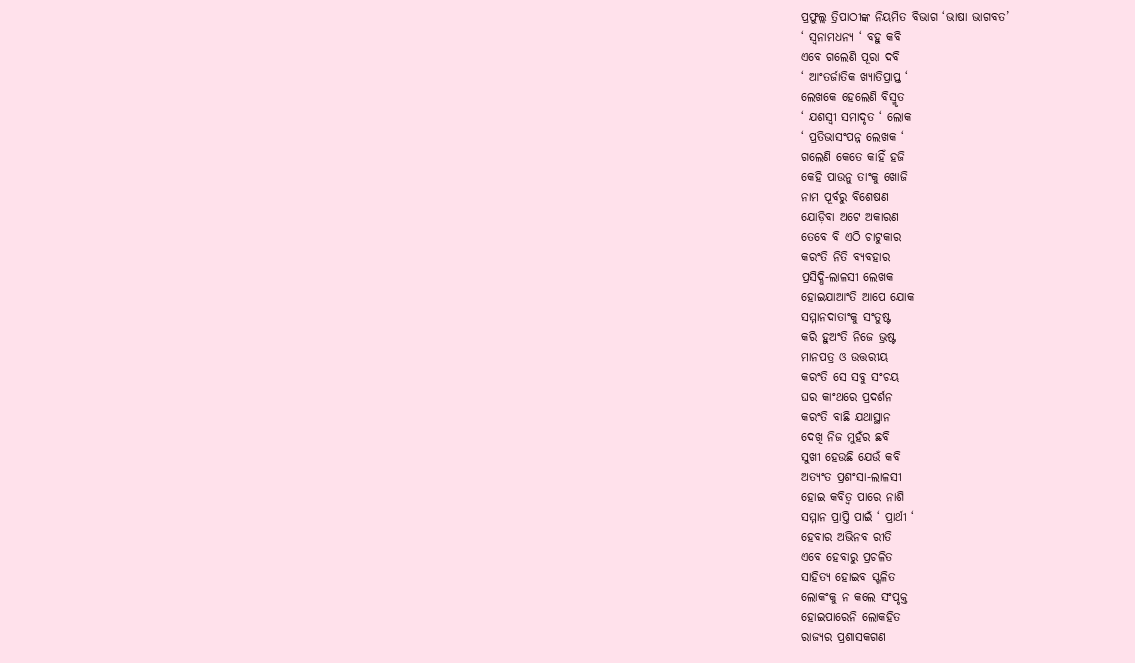ପ୍ରଫୁଲ୍ଲ ତ୍ରିପାଠୀଙ୍କ ନିୟମିତ ବିଭାଗ ‘ଭାଷା ଭାଗବତ’
‘ ସ୍ବନାମଧନ୍ୟ ‘ ବହୁ କବି
ଏବେ ଗଲେଣି ପୂରା ଦବି
‘ ଆଂତର୍ଜାତିକ ଖ୍ୟାତିପ୍ରାପ୍ତ ‘
ଲେଖକେ ହେଲେଣି ବିସ୍ମୃତ
‘ ଯଶସ୍ବୀ ସମାଦୃତ ‘ ଲୋକ
‘ ପ୍ରତିଭାସଂପନ୍ନ ଲେଖକ ‘
ଗଲେଣି କେତେ କାହିଁ ହଜି
କେହି ପାଉନୁ ତାଂକୁ ଖୋଜି
ନାମ ପୂର୍ବରୁ ବିଶେଷଣ
ଯୋଡ଼ିବା ଅଟେ ଅକାରଣ
ତେବେ ବି ଏଠି ଚାଟୁକାର
କରଂତି ନିତି ବ୍ୟବହାର
ପ୍ରସିଦ୍ଧି-ଲାଳସୀ ଲେଖକ
ହୋଇଯାଆଂତି ଆପେ ଯୋକ
ସମ୍ମାନଦାତାଂକୁ ସଂତୁଷ୍ଟ
କରି ହୁଅଂତି ନିଜେ ଭ୍ରଷ୍ଟ
ମାନପତ୍ର ଓ ଉତ୍ତରୀୟ
କରଂତି ସେ ସବୁ ସଂଚୟ
ଘର କାଂଥରେ ପ୍ରଦର୍ଶନ
କରଂତି ବାଛି ଯଥାସ୍ଥାନ
ଦେଖି ନିଜ ମୁହଁର ଛବି
ସୁଖୀ ହେଉଛି ଯେଉଁ କବି
ଅତ୍ୟଂତ ପ୍ରଶଂସା-ଲାଳସୀ
ହୋଇ କବିତ୍ବ ପାରେ ନାଶି
ସମ୍ମାନ ପ୍ରାପ୍ତି ପାଇଁ ‘ ପ୍ରାର୍ଥୀ ‘
ହେବାର ଅଭିନବ ରୀତି
ଏବେ ହେବାରୁ ପ୍ରଚଳିତ
ସାହିତ୍ଯ ହୋଇବ ସ୍ଖଳିତ
ଲୋକଂକୁ ନ କଲେ ସଂପୃକ୍ତ
ହୋଇପାରେନି ଲୋକହିତ
ରାଜ୍ୟର ପ୍ରଶାସକଗଣ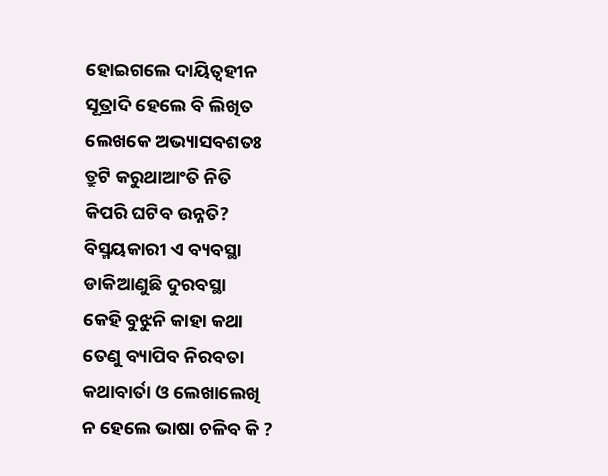ହୋଇଗଲେ ଦାୟିତ୍ୱହୀନ
ସୂତ୍ରାଦି ହେଲେ ବି ଲିଖିତ
ଲେଖକେ ଅଭ୍ୟାସବଶତଃ
ତ୍ରୁଟି କରୁଥାଆଂତି ନିତି
କିପରି ଘଟିବ ଉନ୍ନତି?
ବିସ୍ମୟକାରୀ ଏ ବ୍ୟବସ୍ଥା
ଡାକିଆଣୁଛି ଦୁରବସ୍ଥା
କେହି ବୁଝୁନି କାହା କଥା
ତେଣୁ ବ୍ୟାପିବ ନିରବତା
କଥାବାର୍ତା ଓ ଲେଖାଲେଖି
ନ ହେଲେ ଭାଷା ଚଳିବ କି ?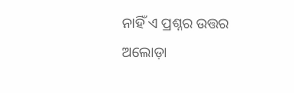ନାହିଁ ଏ ପ୍ରଶ୍ନର ଉତ୍ତର
ଅଲୋଡ଼ା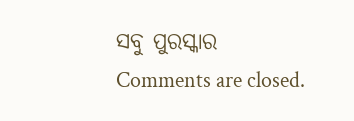ସବୁ ପୁରସ୍କାର
Comments are closed.